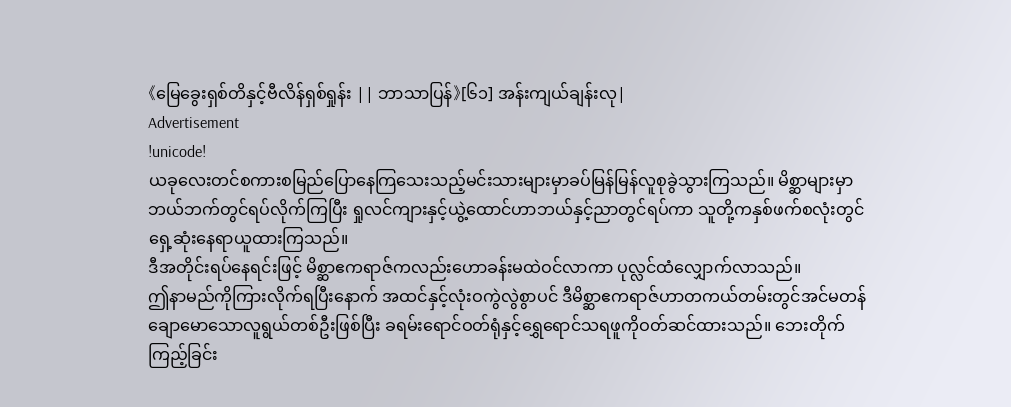《မြေခွေးရှစ်တိနှင့်ဗီလိန်ရှစ်ရှုန်း || ဘာသာပြန်》[၆၁] အန်းကျယ်ချန်းလု|
Advertisement
!unicode!
ယခုလေးတင်စကားစမြည်ပြောနေကြသေးသည့်မင်းသားများမှာခပ်မြန်မြန်လူစုခွဲသွားကြသည်။ မိစ္ဆာများမှာဘယ်ဘက်တွင်ရပ်လိုက်ကြပြီး ရှုလင်ကျားနှင့်ယွဲ့ထောင်ဟာဘယ်နှင့်ညာတွင်ရပ်ကာ သူတို့ကနှစ်ဖက်စလုံးတွင်ရှေ့ဆုံးနေရာယူထားကြသည်။
ဒီအတိုင်းရပ်နေရင်းဖြင့် မိစ္ဆာဧကရာဇ်ကလည်းဟောခန်းမထဲဝင်လာကာ ပုလ္လင်ထံလျှောက်လာသည်။
ဤနာမည်ကိုကြားလိုက်ရပြီးနောက် အထင်နှင့်လုံးဝကွဲလွဲစွာပင် ဒီမိစ္ဆာဧကရာဇ်ဟာတကယ်တမ်းတွင်အင်မတန်ချောမောသောလူရွယ်တစ်ဦးဖြစ်ပြီး ခရမ်းရောင်ဝတ်ရုံနှင့်ရွှေရောင်သရဖူကိုဝတ်ဆင်ထားသည်။ ဘေးတိုက်ကြည့်ခြင်း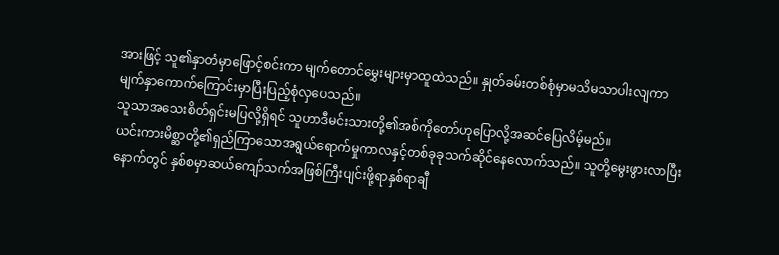အားဖြင့် သူ၏နှာတံမှာဖြောင့်စင်းကာ မျက်တောင်မွှေးများမှာထူထဲသည်။ နှုတ်ခမ်းတစ်စုံမှာမသိမသာပါးလျကာ မျက်နှာကောက်ကြောင်းမှာပြီးပြည့်စုံလှပေသည်။
သူသာအသေးစိတ်ရှင်းမပြလို့ရှိရင် သူဟာဒီမင်းသားတို့၏အစ်ကိုတော်ဟုပြောလို့အဆင်ပြေလိမ့်မည်။
ယင်းကားမိစ္ဆာတို့၏ရှည်ကြာသောအရွယ်ရောက်မှုကာလနှင့်တစ်ခုခုသက်ဆိုင်နေလောက်သည်။ သူတို့မွေးဖွားလာပြီးနောက်တွင် နှစ်စမှာဆယ်ကျော်သက်အဖြစ်ကြီးပျင်းဖို့ရာနှစ်ရာချီ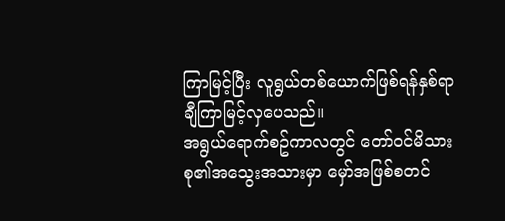ကြာမြင့်ပြီး လူရွယ်တစ်ယောက်ဖြစ်ရန်နှစ်ရာချီကြာမြင့်လှပေသည်။
အရွယ်ရောက်စဥ်ကာလတွင် တော်ဝင်မိသားစု၏အသွေးအသားမှာ မှော်အဖြစ်စတင်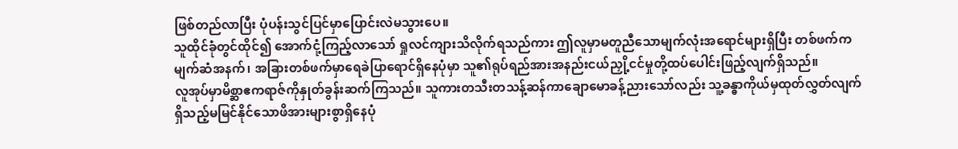ဖြစ်တည်လာပြီး ပုံပန်းသွင်ပြင်မှာပြောင်းလဲမသွားပေ။
သူထိုင်ခုံတွင်ထိုင်၍ အောက်ငုံ့ကြည့်လာသော် ရှုလင်ကျားသိလိုက်ရသည်ကား ဤလူမှာမတူညီသောမျက်လုံးအရောင်များရှိပြီး တစ်ဖက်ကမျက်ဆံအနက်၊ အခြားတစ်ဖက်မှာရေခဲပြာရောင်ရှိနေပုံမှာ သူ၏ရုပ်ရည်အားအနည်းငယ်ညှို့ငင်မှုတို့ထပ်ပေါင်းဖြည့်လျက်ရှိသည်။
လူအုပ်မှာမိစ္ဆာဧကရာဇ်ကိုနှုတ်ခွန်းဆက်ကြသည်။ သူကားတသီးတသန့်ဆန်ကာချောမောခန့်ညားသော်လည်း သူ့ခန္ဓာကိုယ်မှထုတ်လွှတ်လျက်ရှိသည့်မမြင်နိုင်သောဖိအားများစွာရှိနေပုံ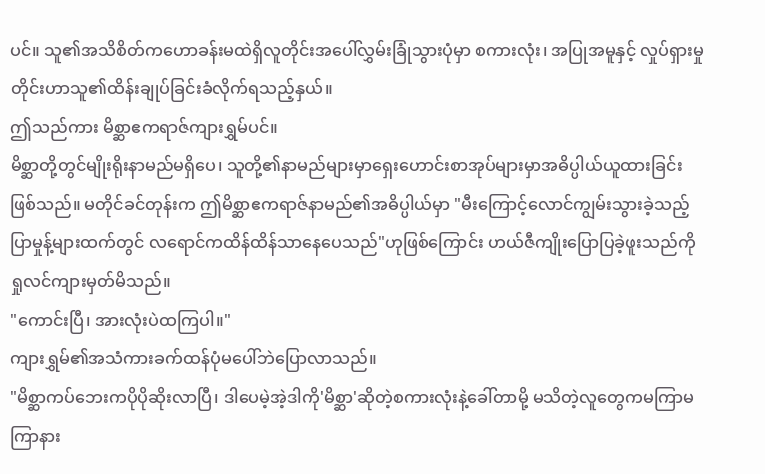ပင်။ သူ၏အသိစိတ်ကဟောခန်းမထဲရှိလူတိုင်းအပေါ်လွှမ်းခြုံသွားပုံမှာ စကားလုံး၊ အပြုအမူနှင့် လှုပ်ရှားမှုတိုင်းဟာသူ၏ထိန်းချုပ်ခြင်းခံလိုက်ရသည့်နှယ်။
ဤသည်ကား မိစ္ဆာဧကရာဇ်ကျားရွှမ်ပင်။
မိစ္ဆာတို့တွင်မျိုးရိုးနာမည်မရှိပေ၊ သူတို့၏နာမည်များမှာရှေးဟောင်းစာအုပ်များမှာအဓိပ္ပါယ်ယူထားခြင်းဖြစ်သည်။ မတိုင်ခင်တုန်းက ဤမိစ္ဆာဧကရာဇ်နာမည်၏အဓိပ္ပါယ်မှာ "မီးကြောင့်လောင်ကျွမ်းသွားခဲ့သည့်ပြာမှုန့်များထက်တွင် လရောင်ကထိန်ထိန်သာနေပေသည်"ဟုဖြစ်ကြောင်း ဟယ်ဇီကျိုးပြောပြခဲ့ဖူးသည်ကိုရှုလင်ကျားမှတ်မိသည်။
"ကောင်းပြီ၊ အားလုံးပဲထကြပါ။"
ကျားရွှမ်၏အသံကားခက်ထန်ပုံမပေါ်ဘဲပြောလာသည်။
"မိစ္ဆာကပ်ဘေးကပိုပိုဆိုးလာပြီ၊ ဒါပေမဲ့အဲ့ဒါကို'မိစ္ဆာ'ဆိုတဲ့စကားလုံးနဲ့ခေါ်တာမို့ မသိတဲ့လူတွေကမကြာမကြာနား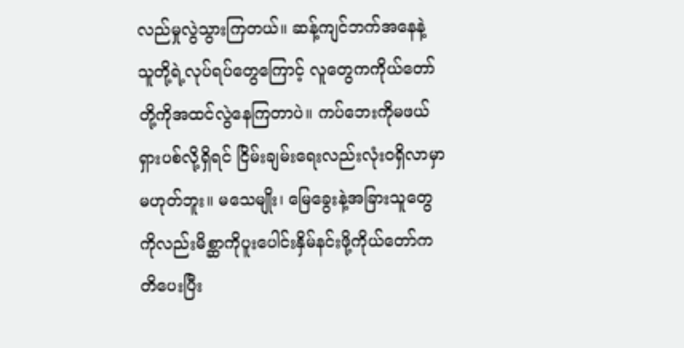လည်မှုလွဲသွားကြတယ်။ ဆန့်ကျင်ဘက်အနေနဲ့ သူတို့ရဲ့လုပ်ရပ်တွေကြောင့် လူတွေကကိုယ်တော်တို့ကိုအထင်လွဲနေကြတာပဲ။ ကပ်ဘေးကိုမဖယ်ရှားပစ်လို့ရှိရင် ငြိမ်းချမ်းရေးလည်းလုံးဝရှိလာမှာမဟုတ်ဘူး။ မသေမျိုး၊ မြေခွေးနဲ့အခြားသူတွေကိုလည်းမိစ္ဆာကိုပူးပေါင်းနှိမ်နင်းဖို့ကိုယ်တော်ကတိပေးပြီး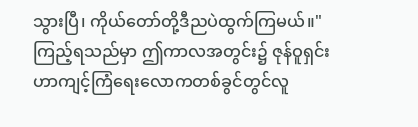သွားပြီ၊ ကိုယ်တော်တို့ဒီညပဲထွက်ကြမယ်။"
ကြည့်ရသည်မှာ ဤကာလအတွင်း၌ ဇုန်ဝူရှင်းဟာကျင့်ကြံရေးလောကတစ်ခွင်တွင်လူ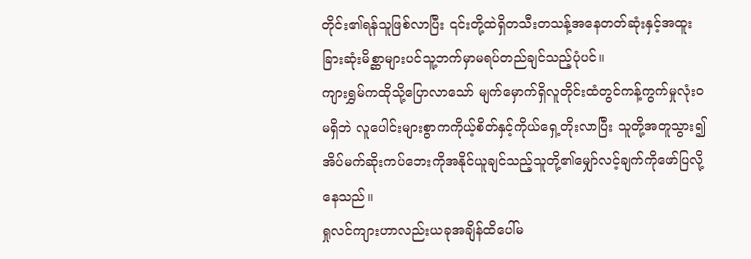တိုင်း၏ရန်သူဖြစ်လာပြီး ၎င်းတို့ထဲရှိတသီးတသန့်အနေတတ်ဆုံးနှင့်အထူးခြားဆုံးမိစ္ဆာများပင်သူ့ဘက်မှာမရပ်တည်ချင်သည့်ပုံပင်။
ကျားရွှမ်ကထိုသို့ပြောလာသော် မျက်မှောက်ရှိလူတိုင်းထံတွင်ကန့်ကွက်မှုလုံးဝမရှိဘဲ လူပေါင်းများစွာကကိုယ့်စိတ်နှင့်ကိုယ်ရှေ့တိုးလာပြီး သူတို့အတူသွား၍ အိပ်မက်ဆိုးကပ်ဘေးကိုအနိုင်ယူချင်သည့်သူတို့၏မျှော်လင့်ချက်ကိုဖော်ပြလို့နေသည်။
ရှုလင်ကျားဟာလည်းယခုအချိန်ထိပေါ်မ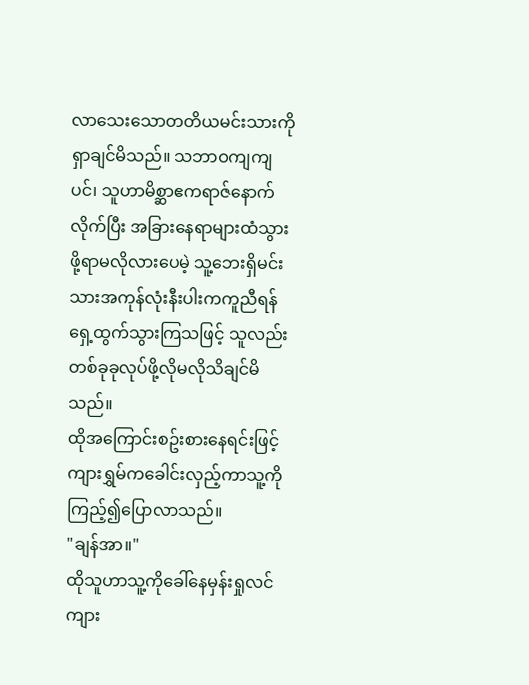လာသေးသောတတိယမင်းသားကိုရှာချင်မိသည်။ သဘာဝကျကျပင်၊ သူဟာမိစ္ဆာဧကရာဇ်နောက်လိုက်ပြီး အခြားနေရာများထံသွားဖို့ရာမလိုလားပေမဲ့ သူ့ဘေးရှိမင်းသားအကုန်လုံးနီးပါးကကူညီရန်ရှေ့ထွက်သွားကြသဖြင့် သူလည်းတစ်ခုခုလုပ်ဖို့လိုမလိုသိချင်မိသည်။
ထိုအကြောင်းစဥ်းစားနေရင်းဖြင့် ကျားရွှမ်ကခေါင်းလှည့်ကာသူ့ကိုကြည့်၍ပြောလာသည်။
"ချန်အာ။"
ထိုသူဟာသူ့ကိုခေါ်နေမှန်းရှုလင်ကျား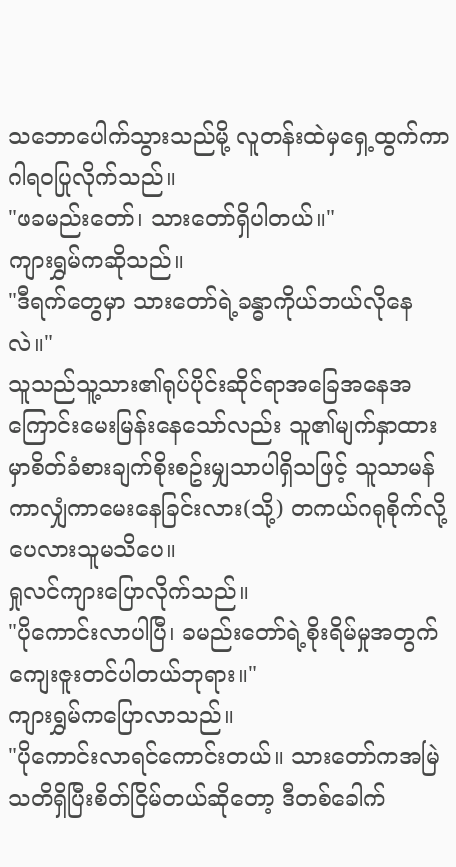သဘောပေါက်သွားသည်မို့ လူတန်းထဲမှရှေ့ထွက်ကာဂါရဝပြုလိုက်သည်။
"ဖခမည်းတော်၊ သားတော်ရှိပါတယ်။"
ကျားရွှမ်ကဆိုသည်။
"ဒီရက်တွေမှာ သားတော်ရဲ့ခန္ဓာကိုယ်ဘယ်လိုနေလဲ။"
သူသည်သူ့သား၏ရုပ်ပိုင်းဆိုင်ရာအခြေအနေအကြောင်းမေးမြန်းနေသော်လည်း သူ၏မျက်နှာထားမှာစိတ်ခံစားချက်စိုးစဥ်းမျှသာပါရှိသဖြင့် သူသာမန်ကာလျှံကာမေးနေခြင်းလား(သို့) တကယ်ဂရုစိုက်လို့ပေလားသူမသိပေ။
ရှုလင်ကျားပြောလိုက်သည်။
"ပိုကောင်းလာပါပြီ၊ ခမည်းတော်ရဲ့စိုးရိမ်မှုအတွက်ကျေးဇူးတင်ပါတယ်ဘုရား။"
ကျားရွှမ်ကပြောလာသည်။
"ပိုကောင်းလာရင်ကောင်းတယ်။ သားတော်ကအမြဲသတိရှိပြီးစိတ်ငြိမ်တယ်ဆိုတော့ ဒီတစ်ခေါက်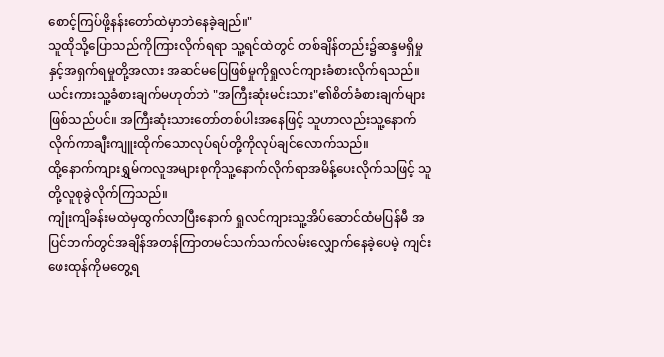စောင့်ကြပ်ဖို့နန်းတော်ထဲမှာဘဲနေခဲ့ချည်။"
သူထိုသို့ပြောသည်ကိုကြားလိုက်ရရာ သူ့ရင်ထဲတွင် တစ်ချိန်တည်း၌ဆန္ဒမရှိမှုနှင့်အရှက်ရမှုတို့အလား အဆင်မပြေဖြစ်မှုကိုရှုလင်ကျားခံစားလိုက်ရသည်။
ယင်းကားသူ့ခံစားချက်မဟုတ်ဘဲ "အကြီးဆုံးမင်းသား"၏စိတ်ခံစားချက်များဖြစ်သည်ပင်။ အကြီးဆုံးသားတော်တစ်ပါးအနေဖြင့် သူဟာလည်းသူ့နောက်လိုက်ကာချီးကျူးထိုက်သောလုပ်ရပ်တို့ကိုလုပ်ချင်လောက်သည်။
ထို့နောက်ကျားရွှမ်ကလူအများစုကိုသူ့နောက်လိုက်ရာအမိန့်ပေးလိုက်သဖြင့် သူတို့လူစုခွဲလိုက်ကြသည်။
ကျုံးကျိခန်းမထဲမှထွက်လာပြီးနောက် ရှုလင်ကျားသူ့အိပ်ဆောင်ထံမပြန်မီ အပြင်ဘက်တွင်အချိန်အတန်ကြာတမင်သက်သက်လမ်းလျှောက်နေခဲ့ပေမဲ့ ကျင်းဖေးထုန်ကိုမတွေ့ရ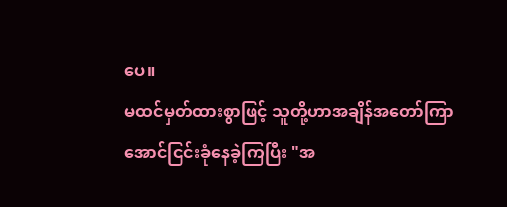ပေ။
မထင်မှတ်ထားစွာဖြင့် သူတို့ဟာအချိန်အတော်ကြာအောင်ငြင်းခုံနေခဲ့ကြပြီး "အ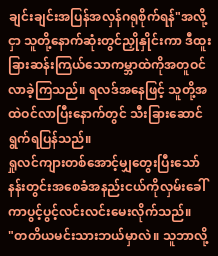ချင်းချင်းအပြန်အလှန်ဂရုစိုက်ရန်"အလို့ငှာ သူတို့နောက်ဆုံးတွင်ညှိုနှိုင်းကာ ဒီထူးခြားဆန်းကြယ်သောကမ္ဘာထဲကိုအတူဝင်လာခဲ့ကြသည်။ ရလဒ်အနေဖြင့် သူတို့အထဲဝင်လာပြီးနောက်တွင် သီးခြားဆောင်ရွက်ရပြန်သည်။
ရှုလင်ကျားတစ်အောင့်မျှတွေးပြီးသော် နန်းတွင်းအစေခံအနည်းငယ်ကိုလှမ်းခေါ်ကာပွင့်ပွင့်လင်းလင်းမေးလိုက်သည်။
"တတိယမင်းသားဘယ်မှာလဲ။ သူဘာလို့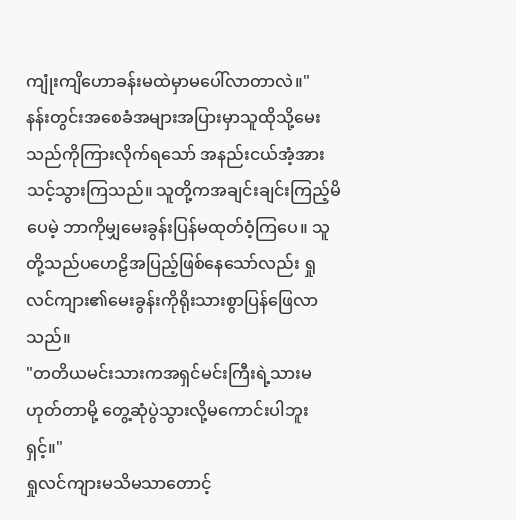ကျုံးကျိဟောခန်းမထဲမှာမပေါ်လာတာလဲ။"
နန်းတွင်းအစေခံအများအပြားမှာသူထိုသို့မေးသည်ကိုကြားလိုက်ရသော် အနည်းငယ်အံ့အားသင့်သွားကြသည်။ သူတို့ကအချင်းချင်းကြည့်မိပေမဲ့ ဘာကိုမျှမေးခွန်းပြန်မထုတ်ဝံ့ကြပေ။ သူတို့သည်ပဟေဠိအပြည့်ဖြစ်နေသော်လည်း ရှုလင်ကျား၏မေးခွန်းကိုရိုးသားစွာပြန်ဖြေလာသည်။
"တတိယမင်းသားကအရှင်မင်းကြီးရဲ့သားမဟုတ်တာမို့ တွေ့ဆုံပွဲသွားလို့မကောင်းပါဘူးရှင့်။"
ရှုလင်ကျားမသိမသာတောင့်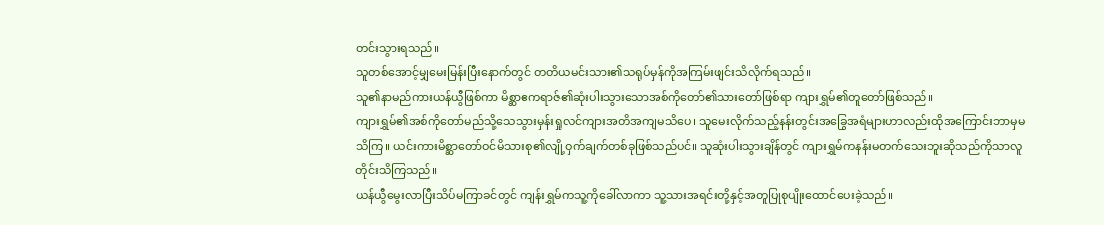တင်းသွားရသည်။
သူတစ်အောင့်မျှမေးမြန်းပြီးနောက်တွင် တတိယမင်းသား၏သရုပ်မှန်ကိုအကြမ်းဖျင်းသိလိုက်ရသည်။
သူ၏နာမည်ကားယန်ယွီဖြစ်ကာ မိစ္ဆာဧကရာဇ်၏ဆုံးပါးသွားသောအစ်ကိုတော်၏သားတော်ဖြစ်ရာ ကျားရွှမ်၏တူတော်ဖြစ်သည်။
ကျားရွှမ်၏အစ်ကိုတော်မည်သို့သေသွားမှန်းရှုလင်ကျားအတိအကျမသိပေ၊ သူမေးလိုက်သည့်နန်းတွင်းအခြွေအရံများဟာလည်းထိုအကြောင်းဘာမှမသိကြ။ ယင်းကားမိစ္ဆာတော်ဝင်မိသားစု၏လျို့ဝှက်ချက်တစ်ခုဖြစ်သည်ပင်။ သူဆုံးပါးသွားချိန်တွင် ကျားရွှမ်ကနန်းမတက်သေးဘူးဆိုသည်ကိုသာလူတိုင်းသိကြသည်။
ယန်ယွီမွေးလာပြီးသိပ်မကြာခင်တွင် ကျန်းရွှမ်ကသူ့ကိုခေါ်လာကာ သူ့သားအရင်းတို့နှင့်အတူပြုစုပျိုးထောင်ပေးခဲ့သည်။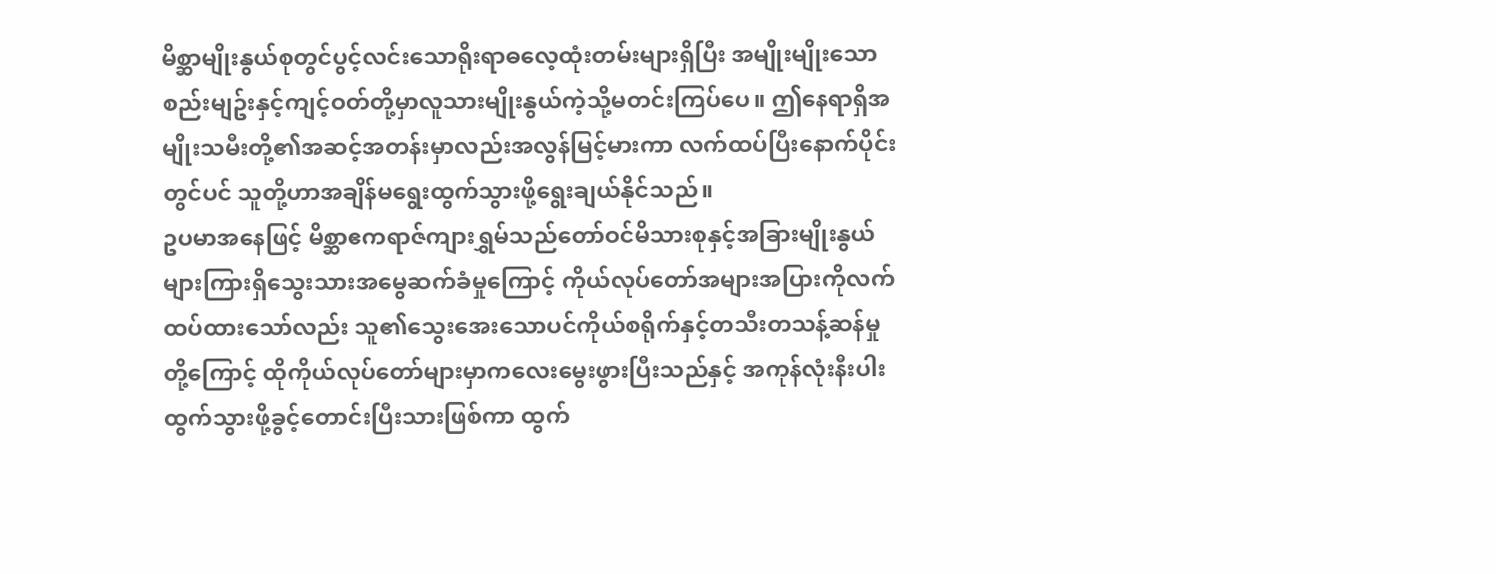မိစ္ဆာမျိုးနွယ်စုတွင်ပွင့်လင်းသောရိုးရာဓလေ့ထုံးတမ်းများရှိပြီး အမျိုးမျိုးသောစည်းမျဥ်းနှင့်ကျင့်ဝတ်တို့မှာလူသားမျိုးနွယ်ကဲ့သို့မတင်းကြပ်ပေ။ ဤနေရာရှိအမျိုးသမီးတို့၏အဆင့်အတန်းမှာလည်းအလွန်မြင့်မားကာ လက်ထပ်ပြီးနောက်ပိုင်းတွင်ပင် သူတို့ဟာအချိန်မရွေးထွက်သွားဖို့ရွေးချယ်နိုင်သည်။
ဥပမာအနေဖြင့် မိစ္ဆာဧကရာဇ်ကျားရွှမ်သည်တော်ဝင်မိသားစုနှင့်အခြားမျိုးနွယ်များကြားရှိသွေးသားအမွေဆက်ခံမှုကြောင့် ကိုယ်လုပ်တော်အများအပြားကိုလက်ထပ်ထားသော်လည်း သူ၏သွေးအေးသောပင်ကိုယ်စရိုက်နှင့်တသီးတသန့်ဆန်မှုတို့ကြောင့် ထိုကိုယ်လုပ်တော်များမှာကလေးမွေးဖွားပြီးသည်နှင့် အကုန်လုံးနီးပါးထွက်သွားဖို့ခွင့်တောင်းပြီးသားဖြစ်ကာ ထွက်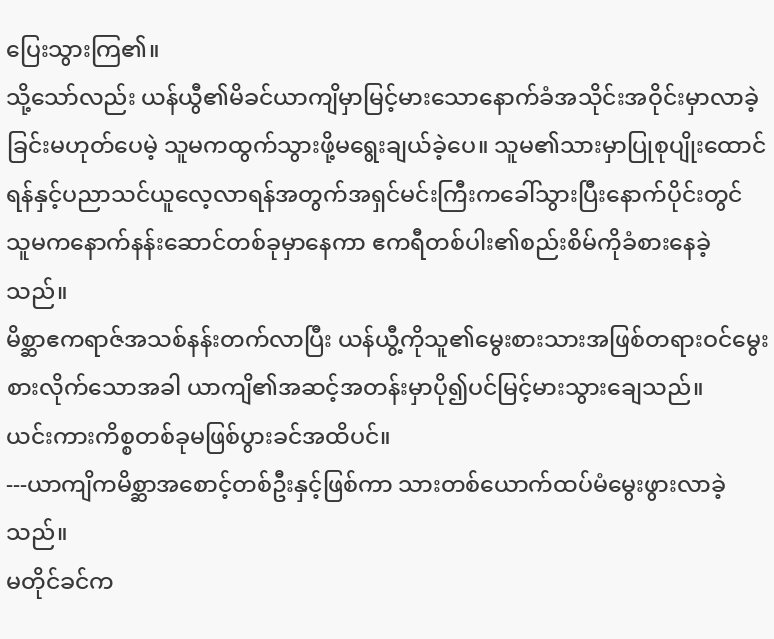ပြေးသွားကြ၏။
သို့သော်လည်း ယန်ယွီ၏မိခင်ယာကျိမှာမြင့်မားသောနောက်ခံအသိုင်းအဝိုင်းမှာလာခဲ့ခြင်းမဟုတ်ပေမဲ့ သူမကထွက်သွားဖို့မရွေးချယ်ခဲ့ပေ။ သူမ၏သားမှာပြုစုပျိုးထောင်ရန်နှင့်ပညာသင်ယူလေ့လာရန်အတွက်အရှင်မင်းကြီးကခေါ်သွားပြီးနောက်ပိုင်းတွင် သူမကနောက်နန်းဆောင်တစ်ခုမှာနေကာ ဧကရီတစ်ပါး၏စည်းစိမ်ကိုခံစားနေခဲ့သည်။
မိစ္ဆာဧကရာဇ်အသစ်နန်းတက်လာပြီး ယန်ယွီ့ကိုသူ၏မွေးစားသားအဖြစ်တရားဝင်မွေးစားလိုက်သောအခါ ယာကျိ၏အဆင့်အတန်းမှာပို၍ပင်မြင့်မားသွားချေသည်။
ယင်းကားကိစ္စတစ်ခုမဖြစ်ပွားခင်အထိပင်။
---ယာကျိကမိစ္ဆာအစောင့်တစ်ဦးနှင့်ဖြစ်ကာ သားတစ်ယောက်ထပ်မံမွေးဖွားလာခဲ့သည်။
မတိုင်ခင်က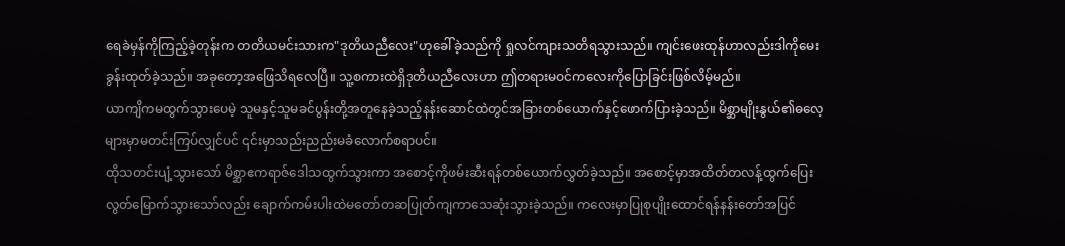ရေခဲမှန်ကိုကြည့်ခဲ့တုန်းက တတိယမင်းသားက"ဒုတိယညီလေး"ဟုခေါ်ခဲ့သည်ကို ရှုလင်ကျားသတိရသွားသည်။ ကျင်းဖေးထုန်ဟာလည်းဒါကိုမေးခွန်းထုတ်ခဲ့သည်။ အခုတော့အဖြေသိရလေပြီ။ သူ့စကားထဲရှိဒုတိယညီလေးဟာ ဤတရားမဝင်ကလေးကိုပြောခြင်းဖြစ်လိမ့်မည်။
ယာကျိကမထွက်သွားပေမဲ့ သူမနှင့်သူမခင်ပွန်းတို့အတူနေခဲ့သည့်နန်းဆောင်ထဲတွင်အခြားတစ်ယောက်နှင့်ဖောက်ပြားခဲ့သည်။ မိစ္ဆာမျိုးနွယ်၏ဓလေ့များမှာမတင်းကြပ်လျှင်ပင် ၎င်းမှာသည်းညည်းမခံလောက်စရာပင်။
ထိုသတင်းပျံ့သွားသော် မိစ္ဆာဧကရာဇ်ဒေါသထွက်သွားကာ အစောင့်ကိုဖမ်းဆီးရန်တစ်ယောက်လွှတ်ခဲ့သည်။ အစောင့်မှာအထိတ်တလန့်ထွက်ပြေးလွတ်မြောက်သွားသော်လည်း ချောက်ကမ်းပါးထဲမတော်တဆပြုတ်ကျကာသေဆုံးသွားခဲ့သည်။ ကလေးမှာပြုစုပျိုးထောင်ရန်နန်းတော်အပြင်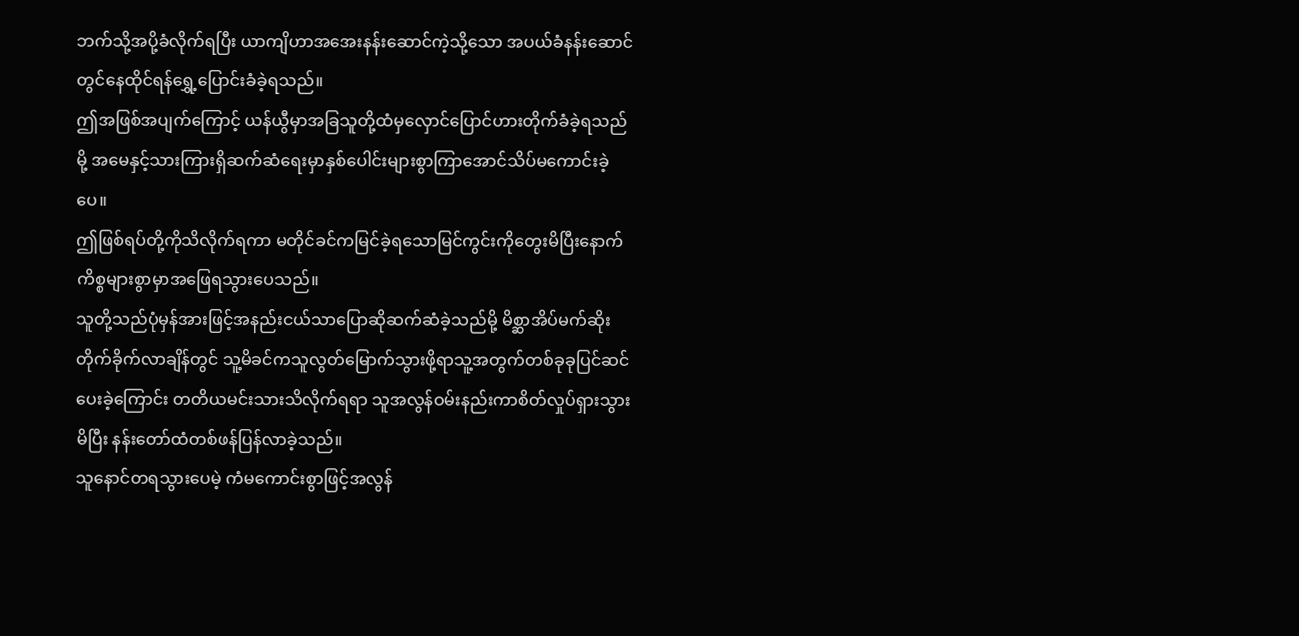ဘက်သို့အပို့ခံလိုက်ရပြီး ယာကျိဟာအအေးနန်းဆောင်ကဲ့သို့သော အပယ်ခံနန်းဆောင်တွင်နေထိုင်ရန်ရွှေ့ပြောင်းခံခဲ့ရသည်။
ဤအဖြစ်အပျက်ကြောင့် ယန်ယွီမှာအခြသူတို့ထံမှလှောင်ပြောင်ဟားတိုက်ခံခဲ့ရသည်မို့ အမေနှင့်သားကြားရှိဆက်ဆံရေးမှာနှစ်ပေါင်းများစွာကြာအောင်သိပ်မကောင်းခဲ့ပေ။
ဤဖြစ်ရပ်တို့ကိုသိလိုက်ရကာ မတိုင်ခင်ကမြင်ခဲ့ရသောမြင်ကွင်းကိုတွေးမိပြီးနောက် ကိစ္စများစွာမှာအဖြေရသွားပေသည်။
သူတို့သည်ပုံမှန်အားဖြင့်အနည်းငယ်သာပြောဆိုဆက်ဆံခဲ့သည်မို့ မိစ္ဆာအိပ်မက်ဆိုးတိုက်ခိုက်လာချိန်တွင် သူ့မိခင်ကသူလွတ်မြောက်သွားဖို့ရာသူ့အတွက်တစ်ခုခုပြင်ဆင်ပေးခဲ့ကြောင်း တတိယမင်းသားသိလိုက်ရရာ သူအလွန်ဝမ်းနည်းကာစိတ်လှုပ်ရှားသွားမိပြီး နန်းတော်ထံတစ်ဖန်ပြန်လာခဲ့သည်။
သူနောင်တရသွားပေမဲ့ ကံမကောင်းစွာဖြင့်အလွန်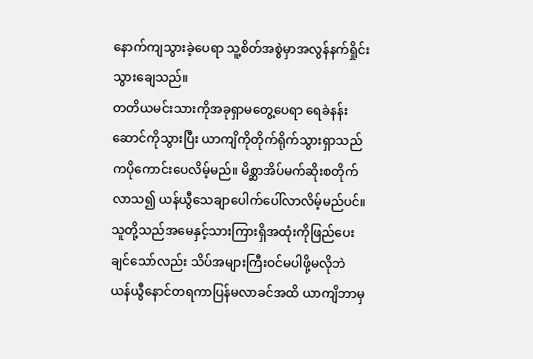နောက်ကျသွားခဲ့ပေရာ သူ့စိတ်အစွဲမှာအလွန်နက်ရှိုင်းသွားချေသည်။
တတိယမင်းသားကိုအခုရှာမတွေ့ပေရာ ရေခဲနန်းဆောင်ကိုသွားပြီး ယာကျိကိုတိုက်ရိုက်သွားရှာသည်ကပိုကောင်းပေလိမ့်မည်။ မိစ္ဆာအိပ်မက်ဆိုးစတိုက်လာသ၍ ယန်ယွီသေချာပေါက်ပေါ်လာလိမ့်မည်ပင်။
သူတို့သည်အမေနှင့်သားကြားရှိအထုံးကိုဖြည်ပေးချင်သော်လည်း သိပ်အများကြီးဝင်မပါဖို့မလိုဘဲ ယန်ယွီနောင်တရကာပြန်မလာခင်အထိ ယာကျိဘာမှ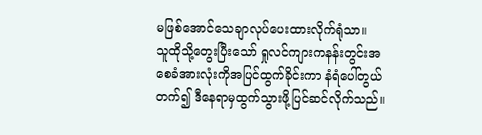မဖြစ်အောင်သေချာလုပ်ပေးထားလိုက်ရုံသာ။
သူထိုသို့တွေးပြီးသော် ရှုလင်ကျားကနန်းတွင်းအစေခံအားလုံးကိုအပြင်ထွက်ခိုင်းကာ နံရံပေါ်တွယ်တက်၍ ဒီနေရာမှထွက်သွားဖို့ပြင်ဆင်လိုက်သည်။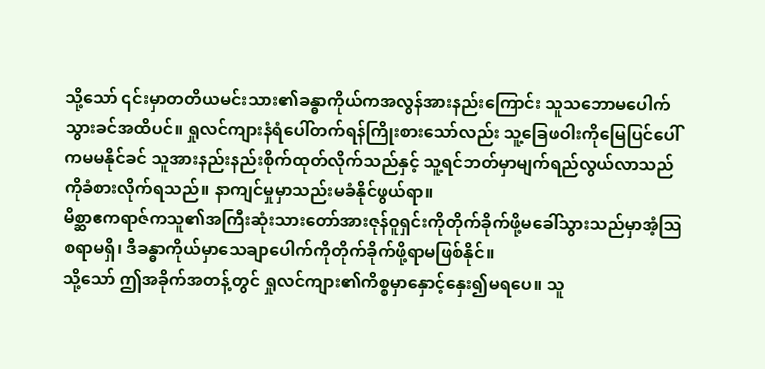သို့သော် ၎င်းမှာတတိယမင်းသား၏ခန္ဓာကိုယ်ကအလွန်အားနည်းကြောင်း သူသဘောမပေါက်သွားခင်အထိပင်။ ရှုလင်ကျားနံရံပေါ်တက်ရန်ကြိုးစားသော်လည်း သူ့ခြေဖဝါးကိုမြေပြင်ပေါ်ကမမနိုင်ခင် သူအားနည်းနည်းစိုက်ထုတ်လိုက်သည်နှင့် သူ့ရင်ဘတ်မှာမျက်ရည်လွယ်လာသည်ကိုခံစားလိုက်ရသည်။ နာကျင်မှုမှာသည်းမခံနိုင်ဖွယ်ရာ။
မိစ္ဆာဧကရာဇ်ကသူ၏အကြီးဆုံးသားတော်အားဇုန်ဝူရှင်းကိုတိုက်ခိုက်ဖို့မခေါ်သွားသည်မှာအံ့သြစရာမရှိ၊ ဒီခန္ဓာကိုယ်မှာသေချာပေါက်ကိုတိုက်ခိုက်ဖို့ရာမဖြစ်နိုင်။
သို့သော် ဤအခိုက်အတန့်တွင် ရှုလင်ကျား၏ကိစ္စမှာနှောင့်နှေး၍မရပေ။ သူ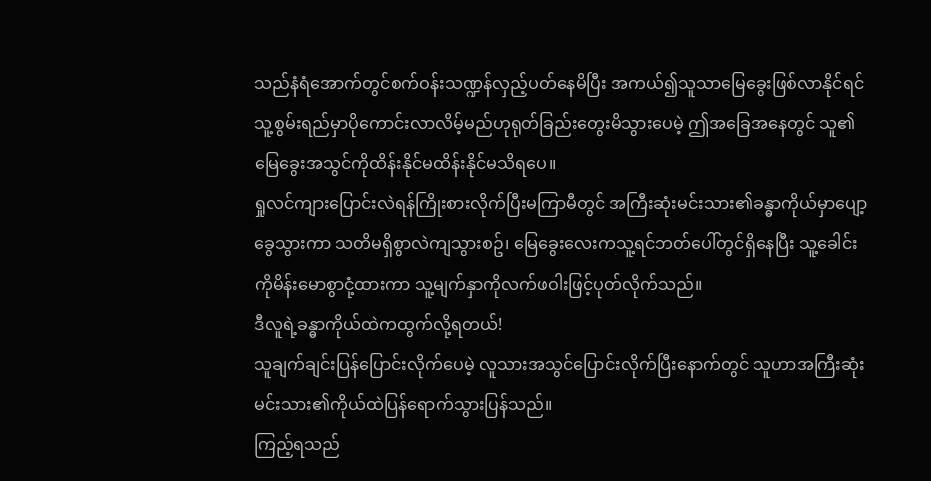သည်နံရံအောက်တွင်စက်ဝန်းသဏ္ဍန်လှည့်ပတ်နေမိပြီး အကယ်၍သူသာမြေခွေးဖြစ်လာနိုင်ရင် သူ့စွမ်းရည်မှာပိုကောင်းလာလိမ့်မည်ဟုရုတ်ခြည်းတွေးမိသွားပေမဲ့ ဤအခြေအနေတွင် သူ၏မြေခွေးအသွင်ကိုထိန်းနိုင်မထိန်းနိုင်မသိရပေ။
ရှုလင်ကျားပြောင်းလဲရန်ကြိုးစားလိုက်ပြီးမကြာမီတွင် အကြီးဆုံးမင်းသား၏ခန္ဓာကိုယ်မှာပျော့ခွေသွားကာ သတိမရှိစွာလဲကျသွားစဥ်၊ မြေခွေးလေးကသူ့ရင်ဘတ်ပေါ်တွင်ရှိနေပြီး သူ့ခေါင်းကိုမိန်းမောစွာငုံ့ထားကာ သူ့မျက်နှာကိုလက်ဖဝါးဖြင့်ပုတ်လိုက်သည်။
ဒီလူရဲ့ခန္ဓာကိုယ်ထဲကထွက်လို့ရတယ်!
သူချက်ချင်းပြန်ပြောင်းလိုက်ပေမဲ့ လူသားအသွင်ပြောင်းလိုက်ပြီးနောက်တွင် သူဟာအကြီးဆုံးမင်းသား၏ကိုယ်ထဲပြန်ရောက်သွားပြန်သည်။
ကြည့်ရသည်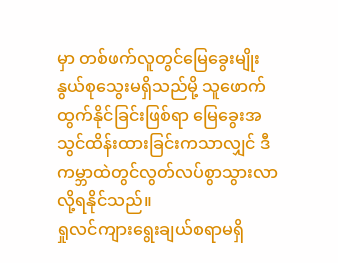မှာ တစ်ဖက်လူတွင်မြေခွေးမျိုးနွယ်စုသွေးမရှိသည်မို့ သူဖောက်ထွက်နိုင်ခြင်းဖြစ်ရာ မြေခွေးအသွင်ထိန်းထားခြင်းကသာလျှင် ဒီကမ္ဘာထဲတွင်လွတ်လပ်စွာသွားလာလို့ရနိုင်သည်။
ရှုလင်ကျားရွေးချယ်စရာမရှိ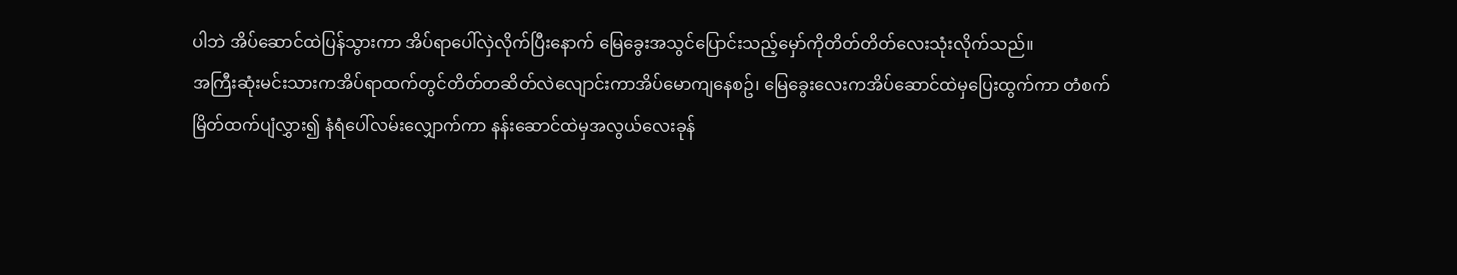ပါဘဲ အိပ်ဆောင်ထဲပြန်သွားကာ အိပ်ရာပေါ်လှဲလိုက်ပြီးနောက် မြေခွေးအသွင်ပြောင်းသည့်မှော်ကိုတိတ်တိတ်လေးသုံးလိုက်သည်။
အကြီးဆုံးမင်းသားကအိပ်ရာထက်တွင်တိတ်တဆိတ်လဲလျောင်းကာအိပ်မောကျနေစဥ်၊ မြေခွေးလေးကအိပ်ဆောင်ထဲမှပြေးထွက်ကာ တံစက်မြိတ်ထက်ပျံလွှား၍ နံရံပေါ်လမ်းလျှောက်ကာ နန်းဆောင်ထဲမှအလွယ်လေးခုန်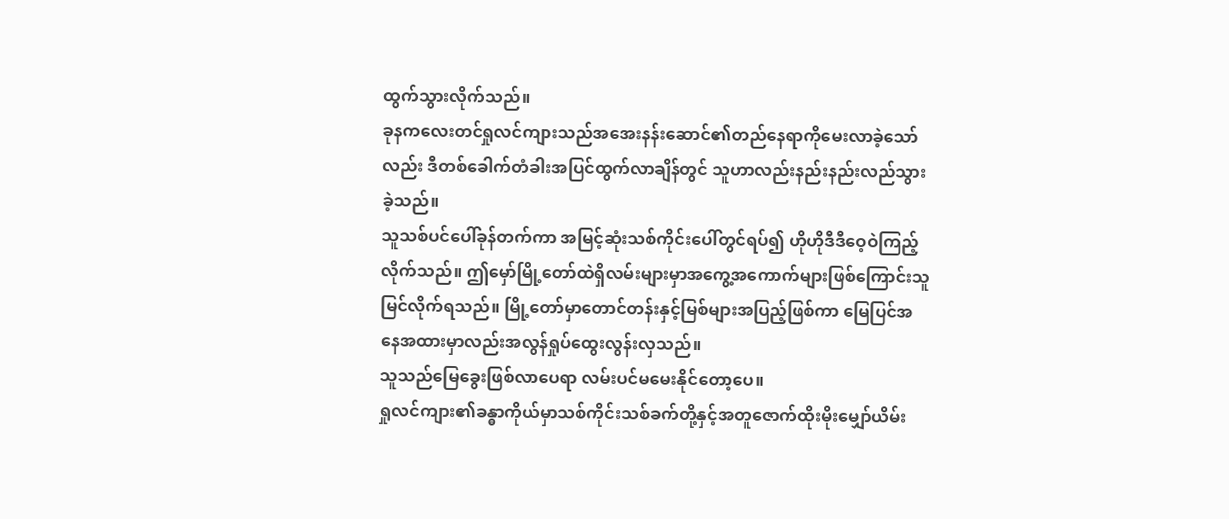ထွက်သွားလိုက်သည်။
ခုနကလေးတင်ရှုလင်ကျားသည်အအေးနန်းဆောင်၏တည်နေရာကိုမေးလာခဲ့သော်လည်း ဒီတစ်ခေါက်တံခါးအပြင်ထွက်လာချိန်တွင် သူဟာလည်းနည်းနည်းလည်သွားခဲ့သည်။
သူသစ်ပင်ပေါ်ခုန်တက်ကာ အမြင့်ဆုံးသစ်ကိုင်းပေါ်တွင်ရပ်၍ ဟိုဟိုဒီဒီဝေ့ဝဲကြည့်လိုက်သည်။ ဤမှော်မြို့တော်ထဲရှိလမ်းများမှာအကွေ့အကောက်များဖြစ်ကြောင်းသူမြင်လိုက်ရသည်။ မြို့တော်မှာတောင်တန်းနှင့်မြစ်များအပြည့်ဖြစ်ကာ မြေပြင်အနေအထားမှာလည်းအလွန်ရှုပ်ထွေးလွန်းလှသည်။
သူသည်မြေခွေးဖြစ်လာပေရာ လမ်းပင်မမေးနိုင်တော့ပေ။
ရှုလင်ကျား၏ခန္ဓာကိုယ်မှာသစ်ကိုင်းသစ်ခက်တို့နှင့်အတူဇောက်ထိုးမိုးမျှော်ယိမ်း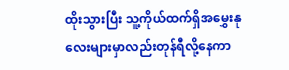ထိုးသွားပြီး သူ့ကိုယ်ထက်ရှိအမွှေးနုလေးများမှာလည်းတုန်ရီလို့နေကာ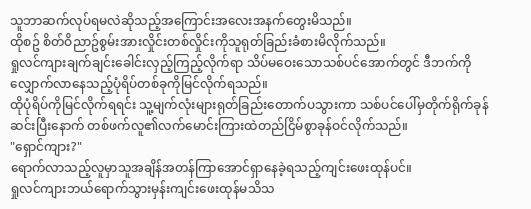သူဘာဆက်လုပ်ရမလဲဆိုသည့်အကြောင်းအလေးအနက်တွေးမိသည်။
ထိုစဥ် စိတ်ဝိညာဥ်စွမ်းအားလှိုင်းတစ်လှိုင်းကိုသူရုတ်ခြည်းခံစားမိလိုက်သည်။
ရှုလင်ကျားချက်ချင်းခေါင်းလှည့်ကြည့်လိုက်ရာ သိပ်မဝေးသောသစ်ပင်အောက်တွင် ဒီဘက်ကိုလျှောက်လာနေသည့်ပုံရိပ်တစ်ခုကိုမြင်လိုက်ရသည်။
ထိုပုံရိပ်ကိုမြင်လိုက်ရရင်း သူ့မျက်လုံးများရုတ်ခြည်းတောက်ပသွားကာ သစ်ပင်ပေါ်မှတိုက်ရိုက်ခုန်ဆင်းပြီးနောက် တစ်ဖက်လူ၏လက်မောင်းကြားထဲတည်ငြိမ်စွာခုန်ဝင်လိုက်သည်။
"ရှောင်ကျား?"
ရောက်လာသည့်လူမှာသူအချိန်အတန်ကြာအောင်ရှာနေခဲ့ရသည့်ကျင်းဖေးထုန်ပင်။
ရှုလင်ကျားဘယ်ရောက်သွားမှန်းကျင်းဖေးထုန်မသိသ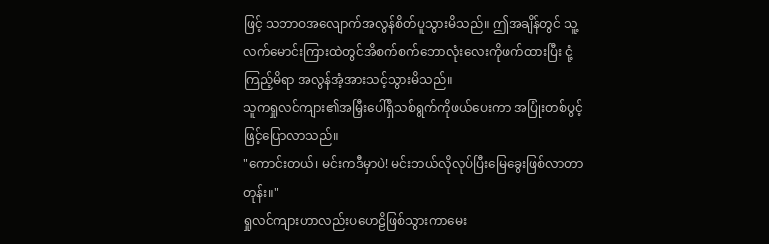ဖြင့် သဘာဝအလျောက်အလွန်စိတ်ပူသွားမိသည်။ ဤအချိန်တွင် သူ့လက်မောင်းကြားထဲတွင်အိစက်စက်ဘောလုံးလေးကိုဖက်ထားပြီး ငုံ့ကြည့်မိရာ အလွန်အံ့အားသင့်သွားမိသည်။
သူကရှုလင်ကျား၏အမြှီးပေါ်ရှိသစ်ရွက်ကိုဖယ်ပေးကာ အပြုံးတစ်ပွင့်ဖြင့်ပြောလာသည်။
"ကောင်းတယ်၊ မင်းကဒီမှာပဲ! မင်းဘယ်လိုလုပ်ပြီးမြေခွေးဖြစ်လာတာတုန်း။"
ရှုလင်ကျားဟာလည်းပဟေဠိဖြစ်သွားကာမေး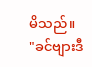မိသည်။
"ခင်ဗျားဒီ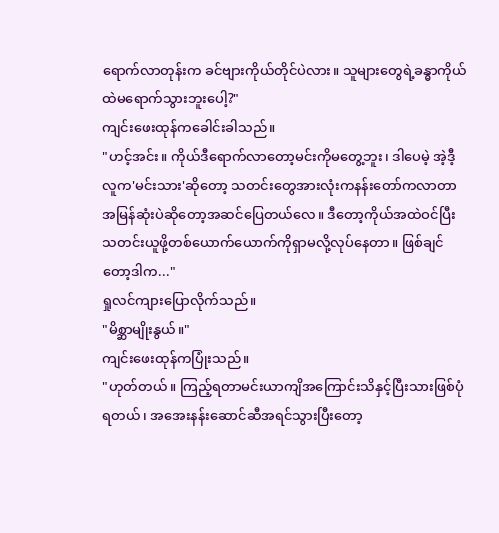ရောက်လာတုန်းက ခင်ဗျားကိုယ်တိုင်ပဲလား။ သူများတွေရဲ့ခန္ဓာကိုယ်ထဲမရောက်သွားဘူးပေါ့?"
ကျင်းဖေးထုန်ကခေါင်းခါသည်။
"ဟင့်အင်း။ ကိုယ်ဒီရောက်လာတော့မင်းကိုမတွေ့ဘူး၊ ဒါပေမဲ့ အဲ့ဒီ့လူက'မင်းသား'ဆိုတော့ သတင်းတွေအားလုံးကနန်းတော်ကလာတာအမြန်ဆုံးပဲဆိုတော့အဆင်ပြေတယ်လေ။ ဒီတော့ကိုယ်အထဲဝင်ပြီးသတင်းယူဖို့တစ်ယောက်ယောက်ကိုရှာမလို့လုပ်နေတာ။ ဖြစ်ချင်တော့ဒါက..."
ရှုလင်ကျားပြောလိုက်သည်။
"မိစ္ဆာမျိုးနွယ်။"
ကျင်းဖေးထုန်ကပြုံးသည်။
"ဟုတ်တယ်။ ကြည့်ရတာမင်းယာကျိအကြောင်းသိနှင့်ပြီးသားဖြစ်ပုံရတယ်၊ အအေးနန်းဆောင်ဆီအရင်သွားပြီးတော့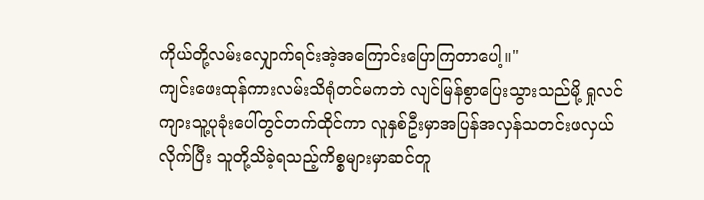ကိုယ်တို့လမ်းလျှောက်ရင်းအဲ့အကြောင်းပြောကြတာပေါ့။"
ကျင်းဖေးထုန်ကားလမ်းသိရုံတင်မကဘဲ လျင်မြန်စွာပြေးသွားသည်မို့ ရှုလင်ကျားသူ့ပုခုံးပေါ်တွင်တက်ထိုင်ကာ လူနှစ်ဦးမှာအပြန်အလှန်သတင်းဖလှယ်လိုက်ပြီး သူတို့သိခဲ့ရသည့်ကိစ္စများမှာဆင်တူ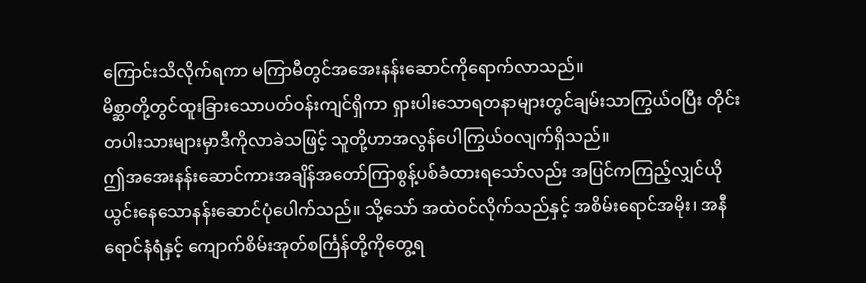ကြောင်းသိလိုက်ရကာ မကြာမီတွင်အအေးနန်းဆောင်ကိုရောက်လာသည်။
မိစ္ဆာတို့တွင်ထူးခြားသောပတ်ဝန်းကျင်ရှိကာ ရှားပါးသောရတနာများတွင်ချမ်းသာကြွယ်ဝပြီး တိုင်းတပါးသားများမှာဒီကိုလာခဲသဖြင့် သူတို့ဟာအလွန်ပေါကြွယ်ဝလျက်ရှိသည်။
ဤအအေးနန်းဆောင်ကားအချိန်အတော်ကြာစွန့်ပစ်ခံထားရသော်လည်း အပြင်ကကြည့်လျှင်ယိုယွင်းနေသောနန်းဆောင်ပုံပေါက်သည်။ သို့သော် အထဲဝင်လိုက်သည်နှင့် အစိမ်းရောင်အမိုး၊ အနီရောင်နံရံနှင့် ကျောက်စိမ်းအုတ်စင်္ကြန်တို့ကိုတွေ့ရ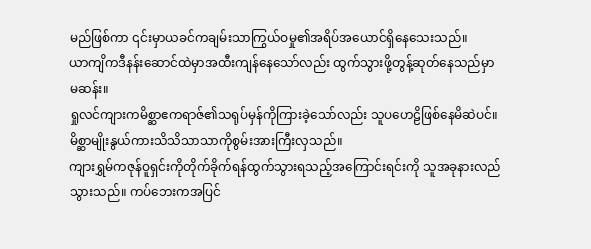မည်ဖြစ်ကာ ၎င်းမှာယခင်ကချမ်းသာကြွယ်ဝမှု၏အရိပ်အယောင်ရှိနေသေးသည်။
ယာကျိကဒီနန်းဆောင်ထဲမှာအထီးကျန်နေသော်လည်း ထွက်သွားဖို့တွန့်ဆုတ်နေသည်မှာမဆန်း။
ရှုလင်ကျားကမိစ္ဆာဧကရာဇ်၏သရုပ်မှန်ကိုကြားခဲ့သော်လည်း သူပဟေဠိဖြစ်နေမိဆဲပင်။ မိစ္ဆာမျိုးနွယ်ကားသိသိသာသာကိုစွမ်းအားကြီးလှသည်။
ကျားရွှမ်ကဇုန်ဝူရှင်းကိုတိုက်ခိုက်ရန်ထွက်သွားရသည့်အကြောင်းရင်းကို သူအခုနားလည်သွားသည်။ ကပ်ဘေးကအပြင်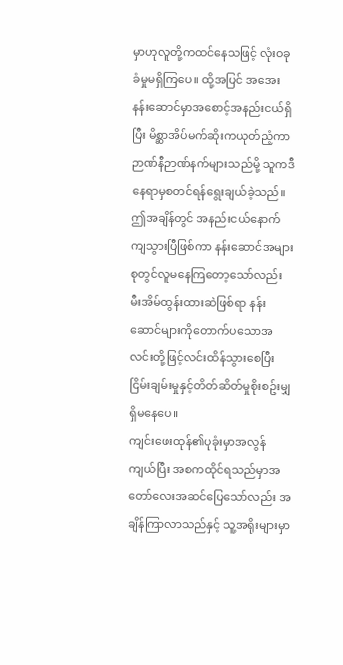မှာဟုလူတို့ကထင်နေသဖြင့် လုံးဝခုခံမှုမရှိကြပေ။ ထို့အပြင် အအေးနန်းဆောင်မှာအစောင့်အနည်းငယ်ရှိပြီး မိစ္ဆာအိပ်မက်ဆိုးကယုတ်ညံ့ကာဉာဏ်နီဉာဏ်နက်များသည်မို့ သူကဒီနေရာမှစတင်ရန်ရွေးချယ်ခဲ့သည်။
ဤအချိန်တွင် အနည်းငယ်နောက်ကျသွားပြီဖြစ်ကာ နန်းဆောင်အများစုတွင်လူမနေကြတော့သော်လည်း မီးအိမ်ထွန်းထားဆဲဖြစ်ရာ နန်းဆောင်များကိုတောက်ပသောအလင်းတို့ဖြင့်လင်းထိန်သွားစေပြီး ငြိမ်းချမ်းမှုနှင့်တိတ်ဆိတ်မှုစိုးစဥ်းမျှရှိမနေပေ။
ကျင်းဖေးထုန်၏ပုခုံးမှာအလွန်ကျယ်ပြီး အစကထိုင်ရသည်မှာအတော်လေးအဆင်ပြေသော်လည်း အချိန်ကြာလာသည်နှင့် သူ့အရိုးများမှာ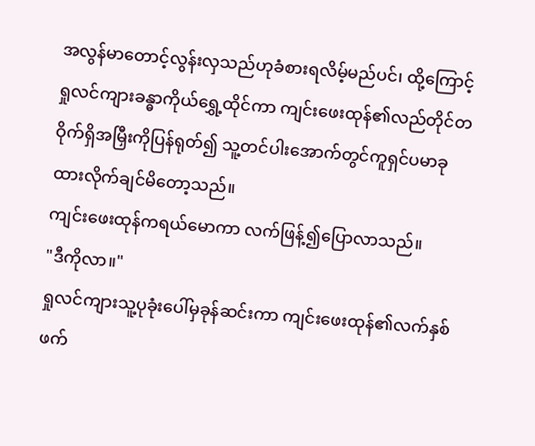အလွန်မာတောင့်လွန်းလှသည်ဟုခံစားရလိမ့်မည်ပင်၊ ထို့ကြောင့်ရှုလင်ကျားခန္ဓာကိုယ်ရွှေ့ထိုင်ကာ ကျင်းဖေးထုန်၏လည်တိုင်တဝိုက်ရှိအမြှီးကိုပြန်ရုတ်၍ သူ့တင်ပါးအောက်တွင်ကူရှင်ပမာခုထားလိုက်ချင်မိတော့သည်။
ကျင်းဖေးထုန်ကရယ်မောကာ လက်ဖြန့်၍ပြောလာသည်။
"ဒီကိုလာ။"
ရှုလင်ကျားသူ့ပုခုံးပေါ်မှခုန်ဆင်းကာ ကျင်းဖေးထုန်၏လက်နှစ်ဖက်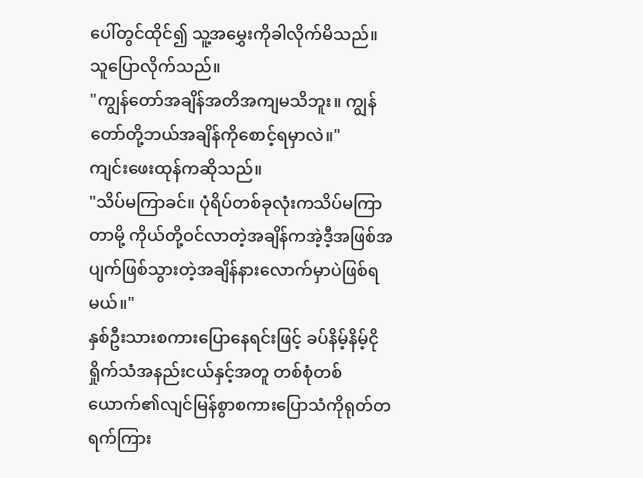ပေါ်တွင်ထိုင်၍ သူ့အမွှေးကိုခါလိုက်မိသည်။
သူပြောလိုက်သည်။
"ကျွန်တော်အချိန်အတိအကျမသိဘူး။ ကျွန်တော်တို့ဘယ်အချိန်ကိုစောင့်ရမှာလဲ။"
ကျင်းဖေးထုန်ကဆိုသည်။
"သိပ်မကြာခင်။ ပုံရိပ်တစ်ခုလုံးကသိပ်မကြာတာမို့ ကိုယ်တို့ဝင်လာတဲ့အချိန်ကအဲ့ဒီ့အဖြစ်အပျက်ဖြစ်သွားတဲ့အချိန်နားလောက်မှာပဲဖြစ်ရမယ်။"
နှစ်ဦးသားစကားပြောနေရင်းဖြင့် ခပ်နိမ့်နိမ့်ငိုရှိုက်သံအနည်းငယ်နှင့်အတူ တစ်စုံတစ်ယောက်၏လျင်မြန်စွာစကားပြောသံကိုရုတ်တရက်ကြား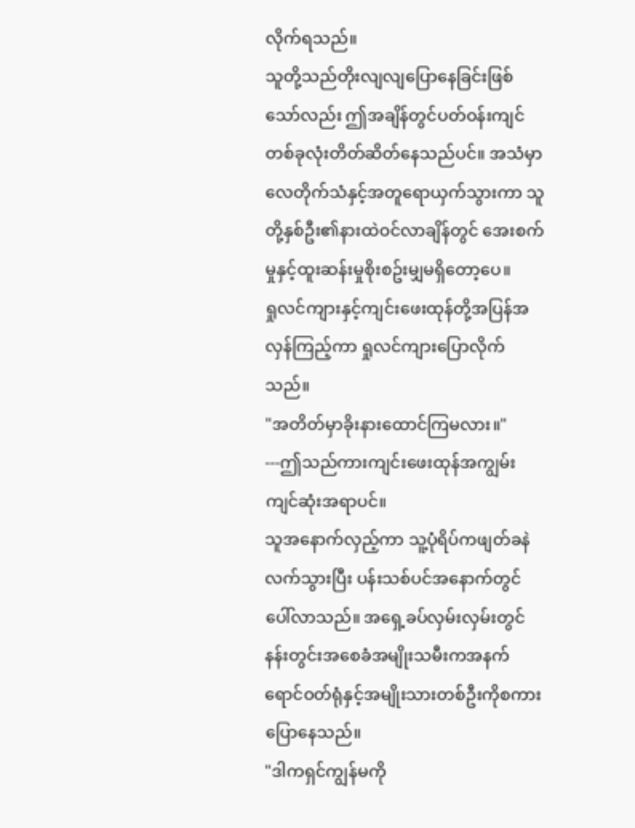လိုက်ရသည်။
သူတို့သည်တိုးလျလျပြောနေခြင်းဖြစ်သော်လည်း ဤအချိန်တွင်ပတ်ဝန်းကျင်တစ်ခုလုံးတိတ်ဆိတ်နေသည်ပင်။ အသံမှာလေတိုက်သံနှင့်အတူရောယှက်သွားကာ သူတို့နှစ်ဦး၏နားထဲဝင်လာချိန်တွင် အေးစက်မှုနှင့်ထူးဆန်းမှုစိုးစဥ်းမျှမရှိတော့ပေ။
ရှုလင်ကျားနှင့်ကျင်းဖေးထုန်တို့အပြန်အလှန်ကြည့်ကာ ရှုလင်ကျားပြောလိုက်သည်။
"အတိတ်မှာခိုးနားထောင်ကြမလား။"
---ဤသည်ကားကျင်းဖေးထုန်အကျွမ်းကျင်ဆုံးအရာပင်။
သူအနောက်လှည့်ကာ သူ့ပုံရိပ်ကဖျတ်ခနဲလက်သွားပြီး ပန်းသစ်ပင်အနောက်တွင်ပေါ်လာသည်။ အရှေ့ခပ်လှမ်းလှမ်းတွင် နန်းတွင်းအစေခံအမျိုးသမီးကအနက်ရောင်ဝတ်ရုံနှင့်အမျိုးသားတစ်ဦးကိုစကားပြောနေသည်။
"ဒါကရှင်ကျွန်မကို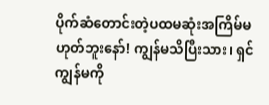ပိုက်ဆံတောင်းတဲ့ပထမဆုံးအကြိမ်မဟုတ်ဘူးနော်! ကျွန်မသိပြီးသား၊ ရှင်ကျွန်မကို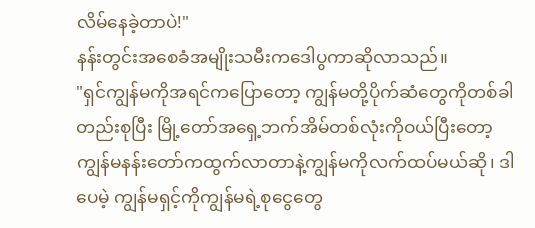လိမ်နေခဲ့တာပဲ!"
နန်းတွင်းအစေခံအမျိုးသမီးကဒေါပွကာဆိုလာသည်။
"ရှင်ကျွန်မကိုအရင်ကပြောတော့ ကျွန်မတို့ပိုက်ဆံတွေကိုတစ်ခါတည်းစုပြီး မြို့တော်အရှေ့ဘက်အိမ်တစ်လုံးကိုဝယ်ပြီးတော့ ကျွန်မနန်းတော်ကထွက်လာတာနဲ့ကျွန်မကိုလက်ထပ်မယ်ဆို၊ ဒါပေမဲ့ ကျွန်မရှင့်ကိုကျွန်မရဲ့စုငွေတွေ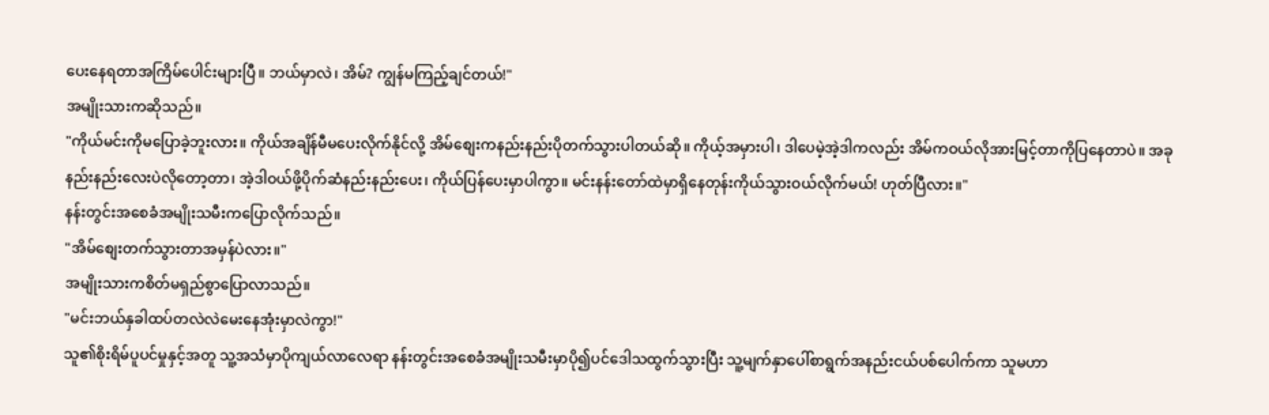ပေးနေရတာအကြိမ်ပေါင်းများပြီ။ ဘယ်မှာလဲ၊ အိမ်? ကျွန်မကြည့်ချင်တယ်!"
အမျိုးသားကဆိုသည်။
"ကိုယ်မင်းကိုမပြောခဲ့ဘူးလား။ ကိုယ်အချိန်မီမပေးလိုက်နိုင်လို့ အိမ်စျေးကနည်းနည်းပိုတက်သွားပါတယ်ဆို။ ကိုယ့်အမှားပါ၊ ဒါပေမဲ့အဲ့ဒါကလည်း အိမ်ကဝယ်လိုအားမြင့်တာကိုပြနေတာပဲ။ အခုနည်းနည်းလေးပဲလိုတော့တာ၊ အဲ့ဒါဝယ်ဖို့ပိုက်ဆံနည်းနည်းပေး၊ ကိုယ်ပြန်ပေးမှာပါကွာ။ မင်းနန်းတော်ထဲမှာရှိနေတုန်းကိုယ်သွားဝယ်လိုက်မယ်! ဟုတ်ပြီလား။"
နန်းတွင်းအစေခံအမျိုးသမီးကပြောလိုက်သည်။
"အိမ်စျေးတက်သွားတာအမှန်ပဲလား။"
အမျိုးသားကစိတ်မရှည်စွာပြောလာသည်။
"မင်းဘယ်နှခါထပ်တလဲလဲမေးနေအုံးမှာလဲကွာ!"
သူ၏စိုးရိမ်ပူပင်မှုနှင့်အတူ သူ့အသံမှာပိုကျယ်လာလေရာ နန်းတွင်းအစေခံအမျိုးသမီးမှာပို၍ပင်ဒေါသထွက်သွားပြီး သူ့မျက်နှာပေါ်စာရွက်အနည်းငယ်ပစ်ပေါက်ကာ သူမဟာ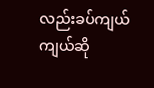လည်းခပ်ကျယ်ကျယ်ဆို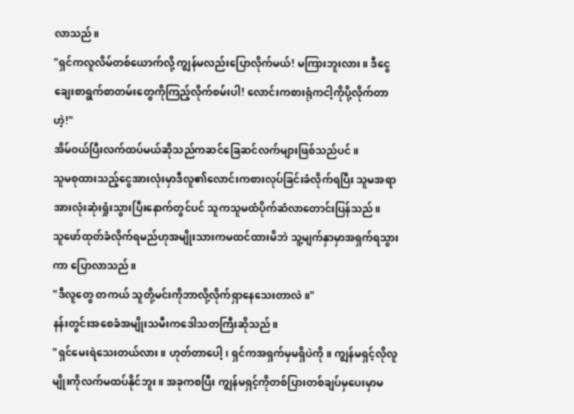လာသည်။
"ရှင်ကလူလိမ်တစ်ယောက်လို့ ကျွန်မလည်းပြောလိုက်မယ်! မကြားဘူးလား။ ဒီငွေချေးစာရွက်စာတမ်းတွေကိုကြည့်လိုက်စမ်းပါ! လောင်းကစားရုံကငါ့ကိုပို့လိုက်တာဟဲ့!"
အိမ်ဝယ်ပြီးလက်ထပ်မယ်ဆိုသည်ကဆင်ခြေဆင်လက်များဖြစ်သည်ပင်။
သူမစုထားသည့်ငွေအားလုံးမှာဒီလူ၏လောင်းကစားလုပ်ခြင်းခံလိုက်ရပြီး သူမအရာအားလုံးဆုံးရှုံးသွားပြီးနောက်တွင်ပင် သူကသူမထံပိုက်ဆံလာတောင်းပြန်သည်။
သူဖော်ထုတ်ခံလိုက်ရမည်ဟုအမျိုးသားကမထင်ထားမိဘဲ သူ့မျက်နှာမှာအရှက်ရသွားကာ ပြောလာသည်။
"ဒီလူတွေ တကယ် သူတို့မင်းကိုဘာလို့လိုက်ရှာနေသေးတာလဲ။"
နန်းတွင်းအစေခံအမျိုးသမီးကဒေါသတကြီးဆိုသည်။
"ရှင်မေးရဲသေးတယ်လား။ ဟုတ်တာပေါ့၊ ရှင်ကအရှက်မှမရှိပဲကို။ ကျွန်မရှင့်လိုလူမျိုးကိုလက်မထပ်နိုင်ဘူး။ အခုကစပြီး ကျွန်မရှင့်ကိုတစ်ပြားတစ်ချပ်မှပေးမှာမ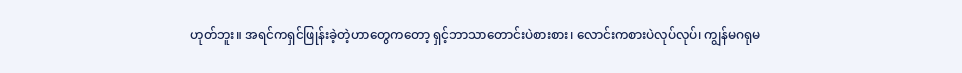ဟုတ်ဘူး။ အရင်ကရှင်ဖြုန်းခဲ့တဲ့ဟာတွေကတော့ ရှင့်ဘာသာတောင်းပဲစားစား၊ လောင်းကစားပဲလုပ်လုပ်၊ ကျွန်မဂရုမ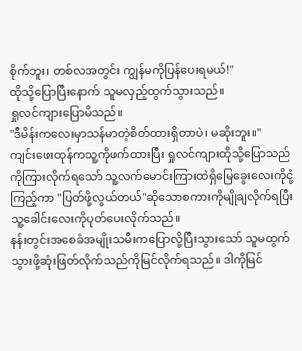စိုက်ဘူး၊ တစ်လအတွင်း ကျွန်မကိုပြန်ပေးရမယ်!"
ထိုသို့ပြောပြီးနောက် သူမလှည့်ထွက်သွားသည်။
ရှုလင်ကျားပြောမိသည်။
"ဒီမိန်းကလေးမှာသန်မာတဲ့စိတ်ထားရှိတာပဲ၊ မဆိုးဘူး။"
ကျင်းဖေးထုန်ကသူ့ကိုဖက်ထားပြီး ရှုလင်ကျားထိုသို့ပြောသည်ကိုကြားလိုက်ရသော် သူ့လက်မောင်းကြားထဲရှိမြေခွေးလေးကိုငုံ့ကြည့်ကာ "ပြတ်ဖို့လွယ်တယ်"ဆိုသောစကားကိုမျိုချလိုက်ရပြီး သူ့ခေါင်းလေးကိုပုတ်ပေးလိုက်သည်။
နန်းတွင်းအစေခံအမျိုးသမီးကပြောလို့ပြီးသွားသော် သူမထွက်သွားဖို့ဆုံးဖြတ်လိုက်သည်ကိုမြင်လိုက်ရသည်။ ဒါကိုမြင်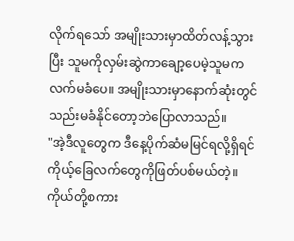လိုက်ရသော် အမျိုးသားမှာထိတ်လန့်သွားပြီး သူမကိုလှမ်းဆွဲကာချော့ပေမဲ့သူမကလက်မခံပေ။ အမျိုးသားမှာနောက်ဆုံးတွင်သည်းမခံနိုင်တော့ဘဲပြောလာသည်။
"အဲ့ဒီလူတွေက ဒီနေ့ပိုက်ဆံမမြင်ရလို့ရှိရင် ကိုယ့်ခြေလက်တွေကိုဖြတ်ပစ်မယ်တဲ့။ ကိုယ်တို့စကား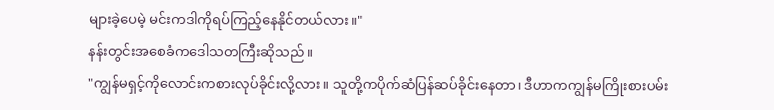များခဲ့ပေမဲ့ မင်းကဒါကိုရပ်ကြည့်နေနိုင်တယ်လား။"
နန်းတွင်းအစေခံကဒေါသတကြီးဆိုသည်။
"ကျွန်မရှင့်ကိုလောင်းကစားလုပ်ခိုင်းလို့လား။ သူတို့ကပိုက်ဆံပြန်ဆပ်ခိုင်းနေတာ၊ ဒီဟာကကျွန်မကြိုးစားပမ်း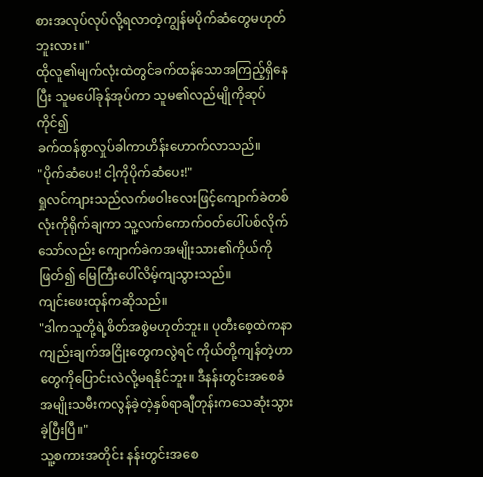စားအလုပ်လုပ်လို့ရလာတဲ့ကျွန်မပိုက်ဆံတွေမဟုတ်ဘူးလား။"
ထိုလူ၏မျက်လုံးထဲတွင်ခက်ထန်သောအကြည့်ရှိနေပြီး သူမပေါ်ခုန်အုပ်ကာ သူမ၏လည်မျိုကိုဆုပ်ကိုင်၍
ခက်ထန်စွာလှုပ်ခါကာဟိန်းဟောက်လာသည်။
"ပိုက်ဆံပေး! ငါ့ကိုပိုက်ဆံပေး!"
ရှုလင်ကျားသည်လက်ဖဝါးလေးဖြင့်ကျောက်ခဲတစ်လုံးကိုရိုက်ချကာ သူ့လက်ကောက်ဝတ်ပေါ်ပစ်လိုက်သော်လည်း ကျောက်ခဲကအမျိုးသား၏ကိုယ်ကိုဖြတ်၍ မြေကြီးပေါ်လိမ့်ကျသွားသည်။
ကျင်းဖေးထုန်ကဆိုသည်။
"ဒါကသူတို့ရဲ့စိတ်အစွဲမဟုတ်ဘူး။ ပုတီးစေ့ထဲကနာကျည်းချက်အငြိုးတွေကလွဲရင် ကိုယ်တို့ကျန်တဲ့ဟာတွေကိုပြောင်းလဲလို့မရနိုင်ဘူး။ ဒီနန်းတွင်းအစေခံအမျိုးသမီးကလွန်ခဲ့တဲ့နှစ်ရာချီတုန်းကသေဆုံးသွားခဲ့ပြီးပြီ။"
သူ့စကားအတိုင်း နန်းတွင်းအစေ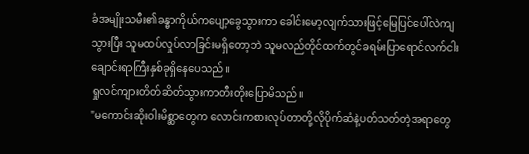ခံအမျိုးသမီး၏ခန္ဓာကိုယ်ကပျော့ခွေသွားကာ ခေါင်းမော့လျက်သားဖြင့်မြေပြင်ပေါ်လဲကျသွားပြီး သူမထပ်လှုပ်လာခြင်းမရှိတော့ဘဲ သူမလည်တိုင်ထက်တွင်ခရမ်းပြာရောင်လက်ငါးချောင်းရာကြီးနှစ်ခုရှိနေပေသည်။
ရှုလင်ကျားတိတ်ဆိတ်သွားကာတီးတိုးပြောမိသည်။
"မကောင်းဆိုးဝါးမိစ္ဆာတွေက လောင်းကစားလုပ်တာတို့လိုပိုက်ဆံနဲ့ပတ်သတ်တဲ့အရာတွေ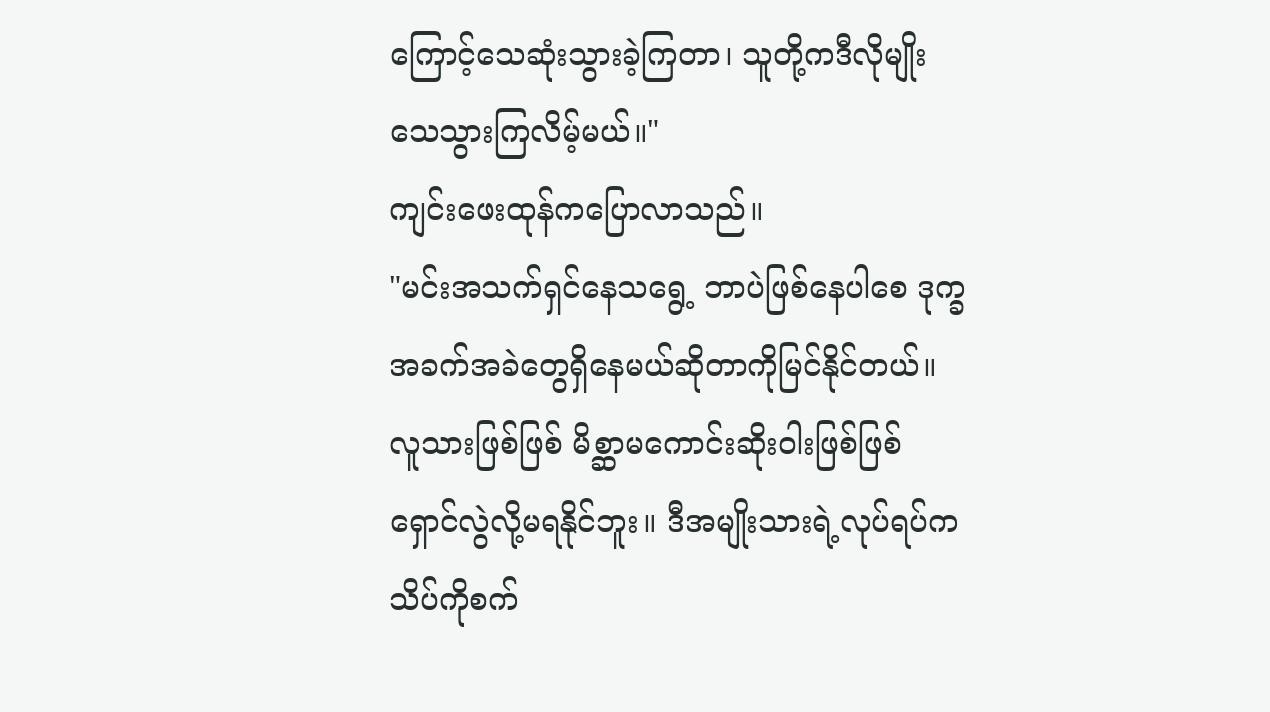ကြောင့်သေဆုံးသွားခဲ့ကြတာ၊ သူတို့ကဒီလိုမျိုးသေသွားကြလိမ့်မယ်။"
ကျင်းဖေးထုန်ကပြောလာသည်။
"မင်းအသက်ရှင်နေသရွေ့ ဘာပဲဖြစ်နေပါစေ ဒုက္ခအခက်အခဲတွေရှိနေမယ်ဆိုတာကိုမြင်နိုင်တယ်။ လူသားဖြစ်ဖြစ် မိစ္ဆာမကောင်းဆိုးဝါးဖြစ်ဖြစ် ရှောင်လွဲလို့မရနိုင်ဘူး။ ဒီအမျိုးသားရဲ့လုပ်ရပ်ကသိပ်ကိုစက်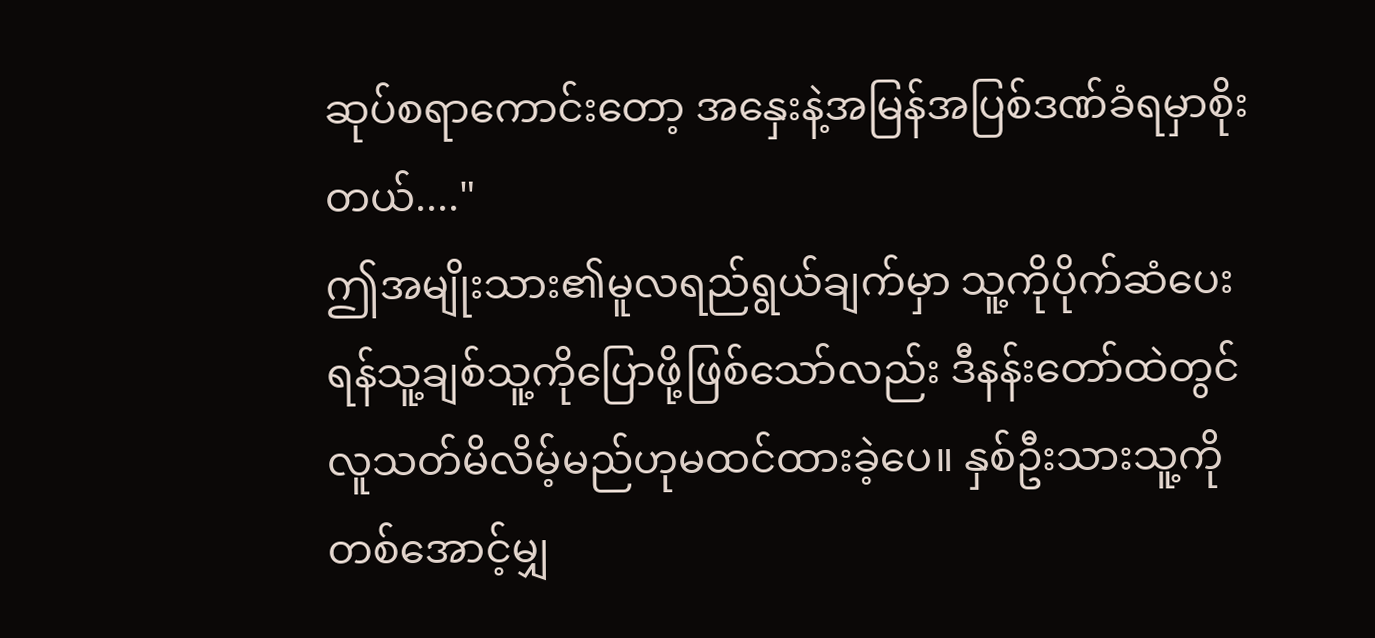ဆုပ်စရာကောင်းတော့ အနှေးနဲ့အမြန်အပြစ်ဒဏ်ခံရမှာစိုးတယ်...."
ဤအမျိုးသား၏မူလရည်ရွယ်ချက်မှာ သူ့ကိုပိုက်ဆံပေးရန်သူ့ချစ်သူ့ကိုပြောဖို့ဖြစ်သော်လည်း ဒီနန်းတော်ထဲတွင်လူသတ်မိလိမ့်မည်ဟုမထင်ထားခဲ့ပေ။ နှစ်ဦးသားသူ့ကိုတစ်အောင့်မျှ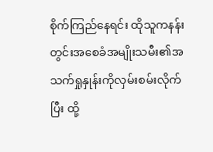စိုက်ကြည်နေရင်း ထိုသူကနန်းတွင်းအစေခံအမျိုးသမီး၏အသက်ရှုနှုန်းကိုလှမ်းစမ်းလိုက်ပြီး ထို့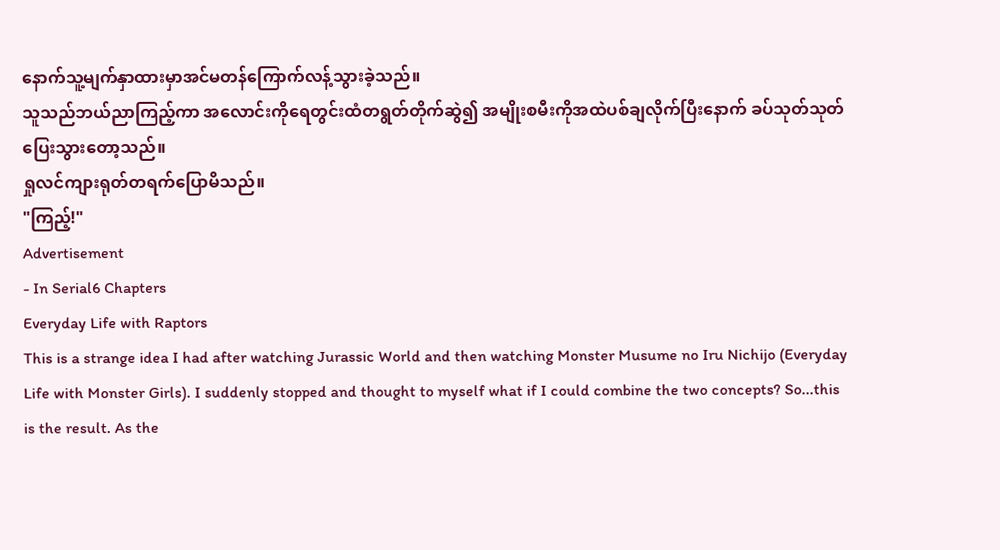နောက်သူ့မျက်နှာထားမှာအင်မတန်ကြောက်လန့်သွားခဲ့သည်။
သူသည်ဘယ်ညာကြည့်ကာ အလောင်းကိုရေတွင်းထံတရွတ်တိုက်ဆွဲ၍ အမျိုးစမီးကိုအထဲပစ်ချလိုက်ပြီးနောက် ခပ်သုတ်သုတ်ပြေးသွားတော့သည်။
ရှုလင်ကျားရုတ်တရက်ပြောမိသည်။
"ကြည့်!"
Advertisement
- In Serial6 Chapters
Everyday Life with Raptors
This is a strange idea I had after watching Jurassic World and then watching Monster Musume no Iru Nichijo (Everyday Life with Monster Girls). I suddenly stopped and thought to myself what if I could combine the two concepts? So...this is the result. As the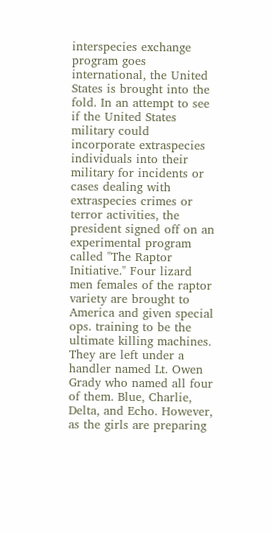interspecies exchange program goes international, the United States is brought into the fold. In an attempt to see if the United States military could incorporate extraspecies individuals into their military for incidents or cases dealing with extraspecies crimes or terror activities, the president signed off on an experimental program called "The Raptor Initiative." Four lizard men females of the raptor variety are brought to America and given special ops. training to be the ultimate killing machines. They are left under a handler named Lt. Owen Grady who named all four of them. Blue, Charlie, Delta, and Echo. However, as the girls are preparing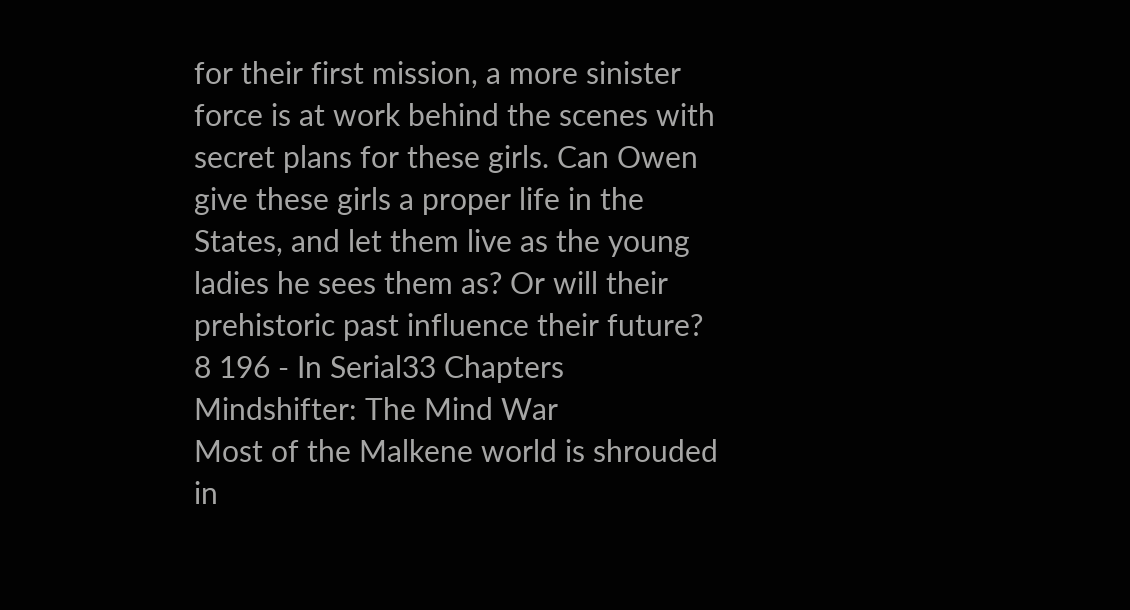for their first mission, a more sinister force is at work behind the scenes with secret plans for these girls. Can Owen give these girls a proper life in the States, and let them live as the young ladies he sees them as? Or will their prehistoric past influence their future?
8 196 - In Serial33 Chapters
Mindshifter: The Mind War
Most of the Malkene world is shrouded in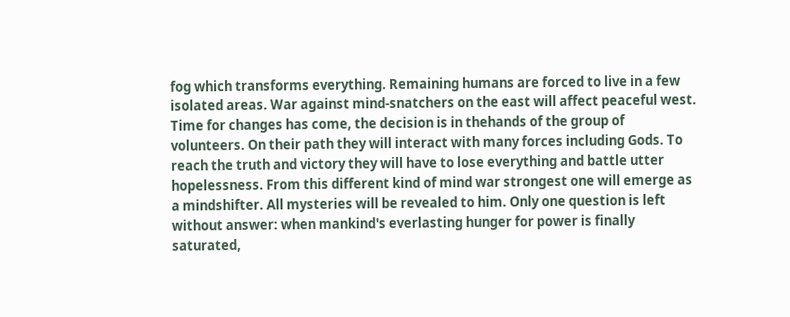fog which transforms everything. Remaining humans are forced to live in a few isolated areas. War against mind-snatchers on the east will affect peaceful west. Time for changes has come, the decision is in thehands of the group of volunteers. On their path they will interact with many forces including Gods. To reach the truth and victory they will have to lose everything and battle utter hopelessness. From this different kind of mind war strongest one will emerge as a mindshifter. All mysteries will be revealed to him. Only one question is left without answer: when mankind's everlasting hunger for power is finally saturated,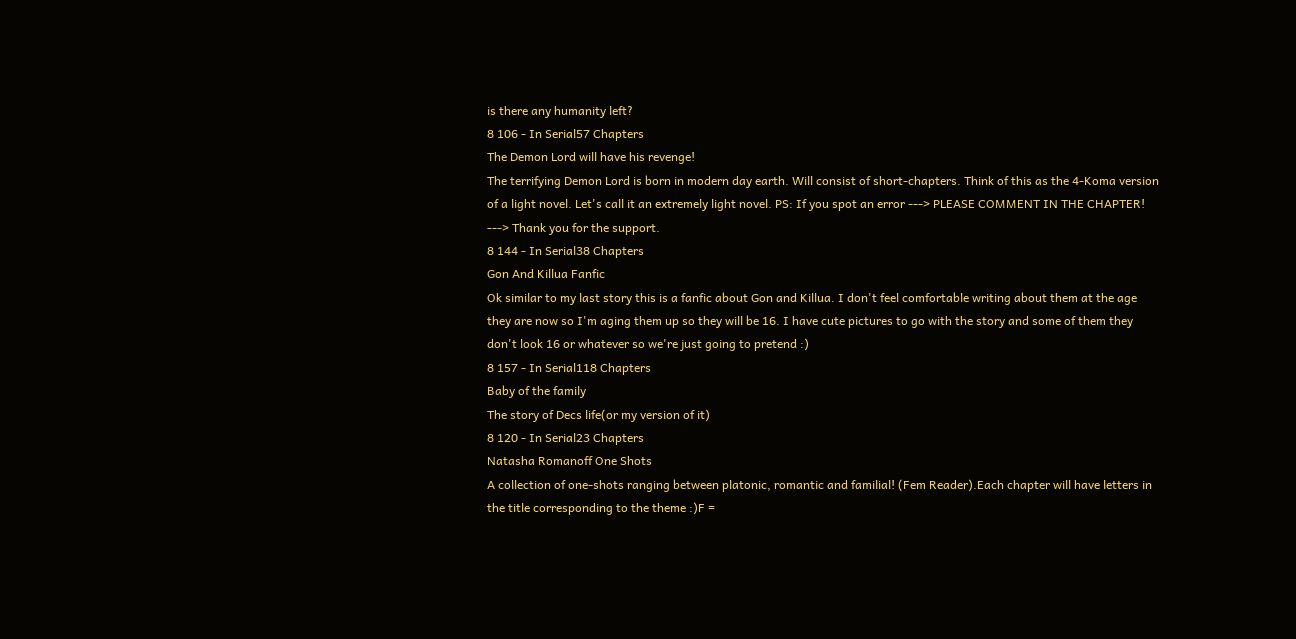is there any humanity left?
8 106 - In Serial57 Chapters
The Demon Lord will have his revenge!
The terrifying Demon Lord is born in modern day earth. Will consist of short-chapters. Think of this as the 4-Koma version of a light novel. Let's call it an extremely light novel. PS: If you spot an error ---> PLEASE COMMENT IN THE CHAPTER! ---> Thank you for the support.
8 144 - In Serial38 Chapters
Gon And Killua Fanfic
Ok similar to my last story this is a fanfic about Gon and Killua. I don't feel comfortable writing about them at the age they are now so I'm aging them up so they will be 16. I have cute pictures to go with the story and some of them they don't look 16 or whatever so we're just going to pretend :)
8 157 - In Serial118 Chapters
Baby of the family
The story of Decs life(or my version of it)
8 120 - In Serial23 Chapters
Natasha Romanoff One Shots
A collection of one-shots ranging between platonic, romantic and familial! (Fem Reader).Each chapter will have letters in the title corresponding to the theme :)F =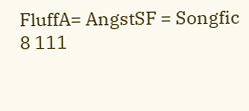FluffA= AngstSF = Songfic
8 111